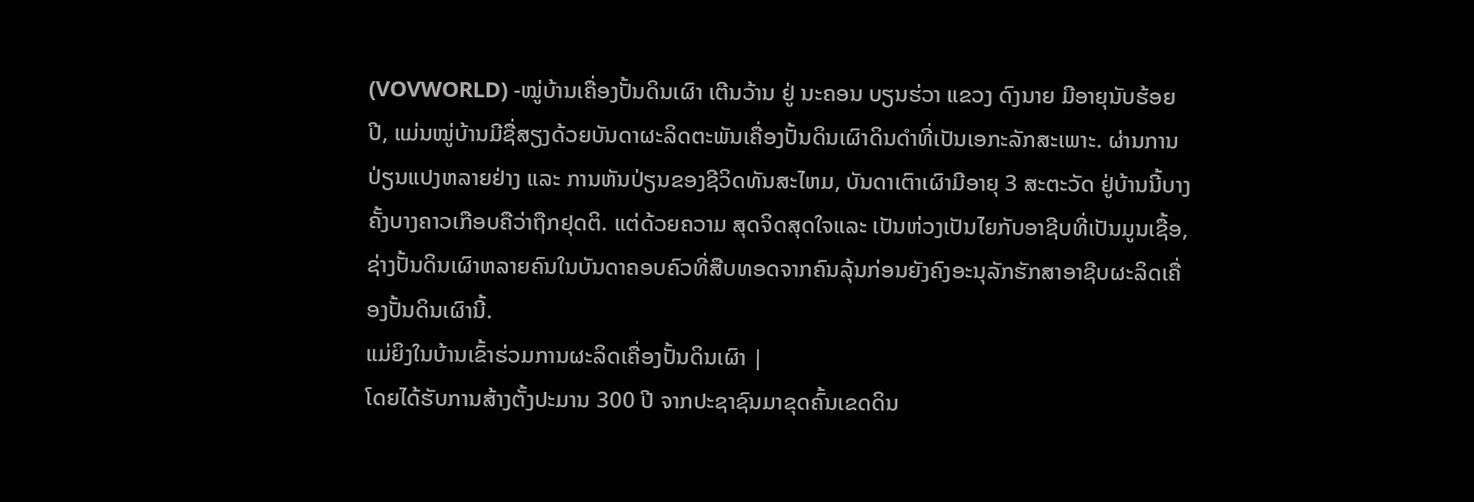(VOVWORLD) -ໝູ່ບ້ານເຄື່ອງປັ້ນດິນເຜົາ ເຕີນວ້ານ ຢູ່ ນະຄອນ ບຽນຮ່ວາ ແຂວງ ດົງນາຍ ມີອາຍຸນັບຮ້ອຍປີ, ແມ່ນໝູ່ບ້ານມີຊື່ສຽງດ້ວຍບັນດາຜະລິດຕະພັນເຄື່ອງປັ້ນດິນເຜົາດິນດຳທີ່ເປັນເອກະລັກສະເພາະ. ຜ່ານການປ່ຽນແປງຫລາຍຢ່າງ ແລະ ການຫັນປ່ຽນຂອງຊີວິດທັນສະໄຫມ, ບັນດາເຕົາເຜົາມີອາຍຸ 3 ສະຕະວັດ ຢູ່ບ້ານນີ້ບາງຄັ້ງບາງຄາວເກືອບຄືວ່າຖືກຢຸດຕິ. ແຕ່ດ້ວຍຄວາມ ສຸດຈິດສຸດໃຈແລະ ເປັນຫ່ວງເປັນໄຍກັບອາຊີບທີ່ເປັນມູນເຊື້ອ, ຊ່າງປັ້ນດິນເຜົາຫລາຍຄົນໃນບັນດາຄອບຄົວທີ່ສືບທອດຈາກຄົນລຸ້ນກ່ອນຍັງຄົງອະນຸລັກຮັກສາອາຊີບຜະລິດເຄື່ອງປັ້ນດິນເຜົານີ້.
ແມ່ຍິງໃນບ້ານເຂົ້າຮ່ວມການຜະລິດເຄື່ອງປັ້ນດິນເຜົາ |
ໂດຍໄດ້ຮັບການສ້າງຕັ້ງປະມານ 300 ປີ ຈາກປະຊາຊົນມາຂຸດຄົ້ນເຂດດິນ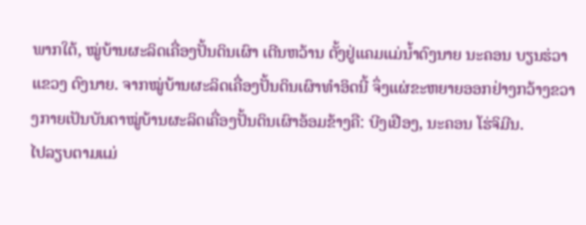ພາກໃຕ້, ໝູ່ບ້ານຜະລິດເຄື່ອງປັ້ນດິນເຜົາ ເຕີນຫວ້ານ ຕັ້ງຢູ່ແຄມແມ່ນ້ຳດົງນາຍ ນະຄອນ ບຽນຮ່ວາ ແຂວງ ດົງນາຍ. ຈາກໝູ່ບ້ານຜະລິດເຄື່ອງປັ້ນດິນເຜົາທຳອິດນີ້ ຈຶ່ງແຜ່ຂະຫຍາຍອອກຢ່າງກວ້າງຂວາງກາຍເປັນບັນດາໝູ່ບ້ານຜະລິດເຄື່ອງປັ້ນດິນເຜົາອ້ອມຂ້າງຄື: ບີງເຢືອງ, ນະຄອນ ໂຮ່ຈິມີນ.
ໄປລຽບຕາມແມ່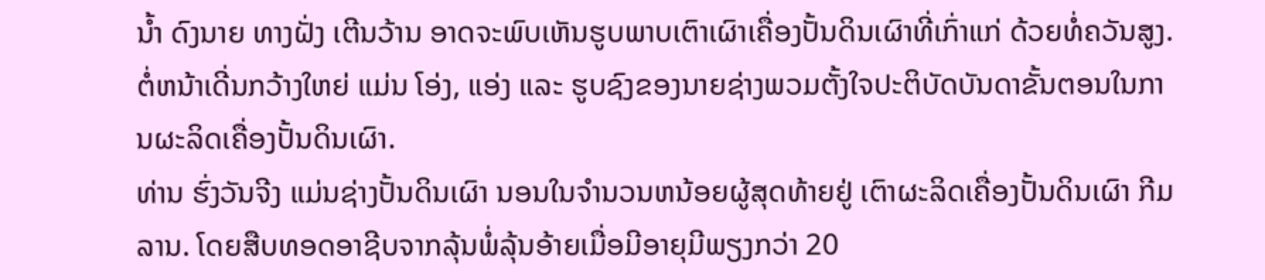ນ້ຳ ດົງນາຍ ທາງຝັ່ງ ເຕີນວ້ານ ອາດຈະພົບເຫັນຮູບພາບເຕົາເຜົາເຄື່ອງປັ້ນດິນເຜົາທີ່ເກົ່າແກ່ ດ້ວຍທໍ່ຄວັນສູງ. ຕໍ່ຫນ້າເດີ່ນກວ້າງໃຫຍ່ ແມ່ນ ໂອ່ງ, ແອ່ງ ແລະ ຮູບຊົງຂອງນາຍຊ່າງພວມຕັ້ງໃຈປະຕິບັດບັນດາຂັ້ນຕອນໃນການຜະລິດເຄື່ອງປັ້ນດິນເຜົາ.
ທ່ານ ຮົ່ງວັນຈີງ ແມ່ນຊ່າງປັ້ນດິນເຜົາ ນອນໃນຈຳນວນຫນ້ອຍຜູ້ສຸດທ້າຍຢູ່ ເຕົາຜະລິດເຄື່ອງປັ້ນດິນເຜົາ ກີມລານ. ໂດຍສືບທອດອາຊີບຈາກລຸ້ນພໍ່ລຸ້ນອ້າຍເມື່ອມີອາຍຸມີພຽງກວ່າ 20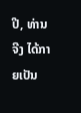ປີ, ທ່ານ ຈີງ ໄດ້ກາຍເປັນ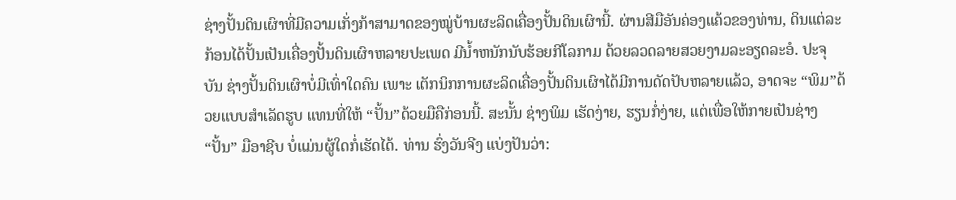ຊ່າງປັ້ນດິນເຜົາທີ່ມີຄວາມເກັ່ງກ້າສາມາດຂອງໝູ່ບ້ານຜະລິດເຄື່ອງປັ້ນດິນເຜົານີ້. ຜ່ານສີມືອັນຄ່ອງແຄ້ວຂອງທ່ານ, ດິນແຕ່ລະກ້ອນໄດ້ປັ້ນເປັນເຄື່ອງປັ້ນດິນເຜົາຫລາຍປະເພດ ມີນ້ຳຫນັກນັບຮ້ອຍກີໂລກາມ ດ້ວຍລວດລາຍສວຍງາມລະອຽດລະອໍ. ປະຈຸບັນ ຊ່າງປັ້ນດິນເຜົາບໍ່ມີເທົ່າໃດຄົນ ເພາະ ເຕັກນິກການຜະລິດເຄື່ອງປັ້ນດິນເຜົາໄດ້ມີການດັດປັບຫລາຍແລ້ວ, ອາດຈະ “ພິມ”ດ້ວຍແບບສຳເລັດຮູບ ແທນທີ່ໃຫ້ “ປັ້ນ”ດ້ວຍມືຄືກ່ອນນີ້. ສະນັ້ນ ຊ່າງພິມ ເຮັດງ່າຍ, ຮຽນກໍ່ງ່າຍ, ແຕ່ເພື່ອໃຫ້ກາຍເປັນຊ່າງ “ປັ້ນ” ມືອາຊີບ ບໍ່ແມ່ນຜູ້ໃດກໍ່ເຮັດໄດ້. ທ່ານ ຮົ່ງວັນຈີງ ແບ່ງປັນວ່າ: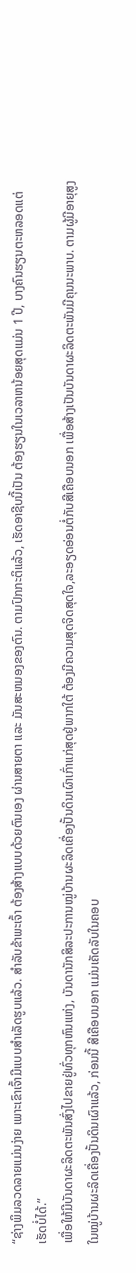“ຊ່າງພິມລວດລາຍແມ່ນງ່າຍ ເພາະເຂົາເຈົ້າມີແບບສຳເລັດຮູບແລ້ວ. ສຳລັບຂ້າພະເຈົ້າ ຕ້ອງສ້າງແບບດ້ວຍຕົນເອງ ຜ່ານສາຍຕາ ແລະ ມັນສະຫມອງຂອງຕົນ. ຕາມປົກກະຕິແລ້ວ, ເຮັດອາຊີບນີ້ເປັນ ຕ້ອງຮຽນໃນເວລາຫນ້ອຍສຸດແມ່ນ 1 ປີ, ບາງຄົນຮຽນຕະຫລອດແຕ່ເຮັດບໍ່ໄດ້.”
ເພື່ອໃຫ້ມີບັນດາຜະລິດຕະພັນສົ່ງໄປຂາຍຢູ່ທົ່ວທຸກຫົນແຫ່ງ, ບັນດານັກສິລະປະການໝູ່ບ້ານຜະລິດເຄື່ອງປັ້ນດິນເຜົາເກົ່າແກ່ສຸດຢູ່ພາກໃຕ້ ຕ້ອງມີຄວາມສຸດຈິດສຸດໃຈ,ລະອຽດອ່ອນຕໍ່ກັບສີເຄືອບນອກ ເພື່ອສ້າງເປັນບັນດາຜະລິດຕະພັນມີຄຸນນະພາບ. ຕາມຜູ້ມີອາຍຸສູງໃນໝູ່ບ້ານຜະລິດເຄື່ອງປັ້ນດິນເຜົາແລ້ວ, ກ່ອນນີ້ ສີເຄືອບນອກ ແມ່ນເຄັດລັບໃນຄອບ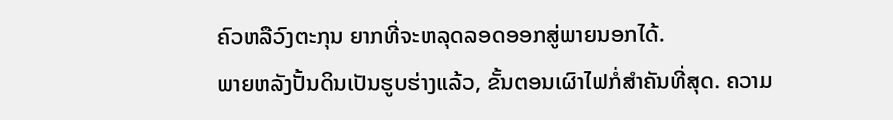ຄົວຫລືວົງຕະກຸນ ຍາກທີ່ຈະຫລຸດລອດອອກສູ່ພາຍນອກໄດ້.
ພາຍຫລັງປັ້ນດິນເປັນຮູບຮ່າງແລ້ວ, ຂັ້ນຕອນເຜົາໄຟກໍ່ສຳຄັນທີ່ສຸດ. ຄວາມ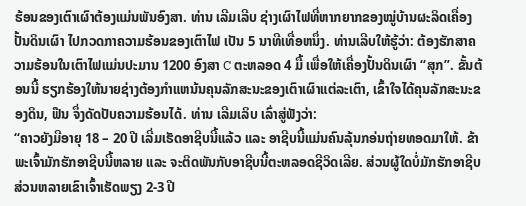ຮ້ອນຂອງເຕົາເຜົາຕ້ອງແມ່ນພັນອົງສາ. ທ່ານ ເລີມເລີບ ຊ່າງເຜົາໄຟທີ່ຫາກຍາກຂອງໝູ່ບ້ານຜະລິດເຄື່ອງປັ້ນດິນເຜົາ ໄປກວດກາຄວາມຮ້ອນຂອງເຕົາໄຟ ເປັນ 5 ນາທີເທື່ອຫນຶ່ງ. ທ່ານເລີບໃຫ້ຮູ້ວ່າ: ຕ້ອງຮັກສາຄວາມຮ້ອນໃນເຕົາໄຟແມ່ນປະມານ 1200 ອົງສາ C ຕະຫລອດ 4 ມື້ ເພື່ອໃຫ້ເຄື່ອງປັ້ນດິນເຜົາ “ສຸກ”. ຂັ້ນຕ້ອນນີ້ ຮຽກຮ້ອງໃຫ້ນາຍຊ່າງຕ້ອງກຳແຫນ້ນຄຸນລັກສະນະຂອງເຕົາເຜົາແຕ່ລະເຕົາ, ເຂົ້າໃຈໄດ້ຄຸນລັກສະນະຂອງດິນ, ຟືນ ຈຶ່ງດັດປັບຄວາມຮ້ອນໄດ້. ທ່ານ ເລີມເລິບ ເລົ່າສູ່ຟັງວ່າ:
“ຄາວຍັງມີອາຍຸ 18 – 20 ປີ ເລີ່ມເຮັດອາຊີບນີ້ແລ້ວ ແລະ ອາຊີບນີ້ແມ່ນຄົນລຸ້ນກອ່ນຖ່າຍທອດມາໃຫ້. ຂ້າພະເຈົ້າມັກຮັກອາຊີບນີ້ຫລາຍ ແລະ ຈະຕິດພັນກັບອາຊີບນີ້ຕະຫລອດຊີວິດເລີຍ. ສ່ວນຜູ້ໃດບໍ່ມັກຮັກອາຊີບ ສ່ວນຫລາຍເຂົາເຈົ້າເຮັດພຽງ 2-3 ປີ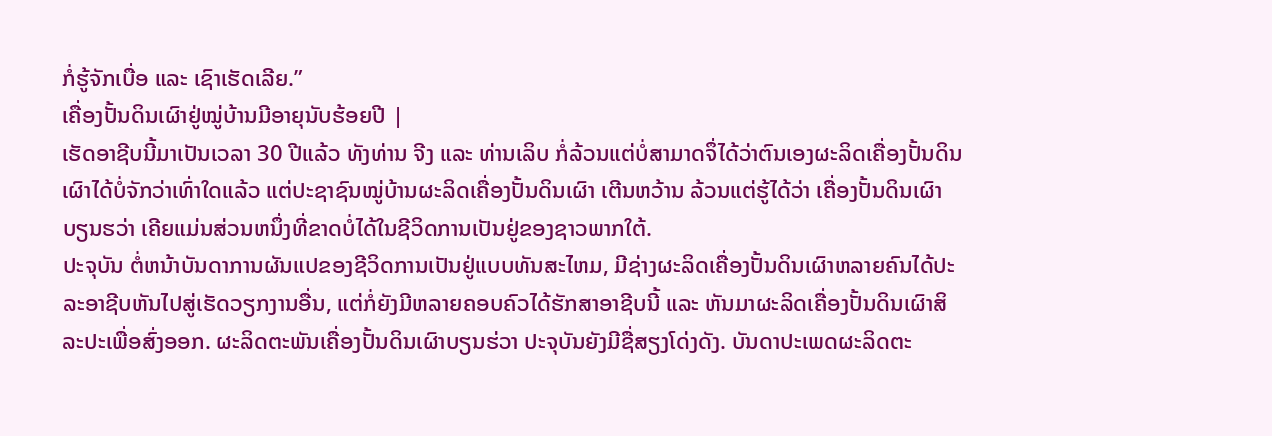ກໍ່ຮູ້ຈັກເບື່ອ ແລະ ເຊົາເຮັດເລີຍ.”
ເຄື່ອງປັ້ນດິນເຜົາຢູ່ໝູ່ບ້ານມີອາຍຸນັບຮ້ອຍປີ |
ເຮັດອາຊີບນີ້ມາເປັນເວລາ 30 ປີແລ້ວ ທັງທ່ານ ຈີງ ແລະ ທ່ານເລິບ ກໍ່ລ້ວນແຕ່ບໍ່ສາມາດຈຶ່ໄດ້ວ່າຕົນເອງຜະລິດເຄື່ອງປັ້ນດິນເຜົາໄດ້ບໍ່ຈັກວ່າເທົ່າໃດແລ້ວ ແຕ່ປະຊາຊົນໝູ່ບ້ານຜະລິດເຄື່ອງປັ້ນດິນເຜົາ ເຕີນຫວ້ານ ລ້ວນແຕ່ຮູ້ໄດ້ວ່າ ເຄື່ອງປັ້ນດິນເຜົາ ບຽນຮວ່າ ເຄີຍແມ່ນສ່ວນຫນຶ່ງທີ່ຂາດບໍ່ໄດ້ໃນຊີວິດການເປັນຢູ່ຂອງຊາວພາກໃຕ້.
ປະຈຸບັນ ຕໍ່ຫນ້າບັນດາການຜັນແປຂອງຊີວິດການເປັນຢູ່ແບບທັນສະໄຫມ, ມີຊ່າງຜະລິດເຄື່ອງປັ້ນດິນເຜົາຫລາຍຄົນໄດ້ປະລະອາຊີບຫັນໄປສູ່ເຮັດວຽກງານອື່ນ, ແຕ່ກໍ່ຍັງມີຫລາຍຄອບຄົວໄດ້ຮັກສາອາຊີບນີ້ ແລະ ຫັນມາຜະລິດເຄື່ອງປັ້ນດິນເຜົາສິລະປະເພື່ອສົ່ງອອກ. ຜະລິດຕະພັນເຄື່ອງປັ້ນດິນເຜົາບຽນຮ່ວາ ປະຈຸບັນຍັງມີຊື່ສຽງໂດ່ງດັງ. ບັນດາປະເພດຜະລິດຕະ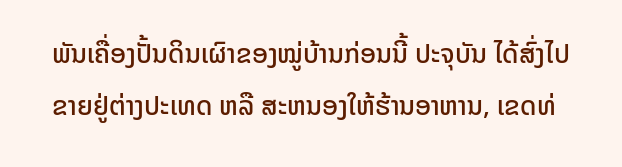ພັນເຄື່ອງປັ້ນດິນເຜົາຂອງໝູ່ບ້ານກ່ອນນີ້ ປະຈຸບັນ ໄດ້ສົ່ງໄປຂາຍຢູ່ຕ່າງປະເທດ ຫລື ສະຫນອງໃຫ້ຮ້ານອາຫານ, ເຂດທ່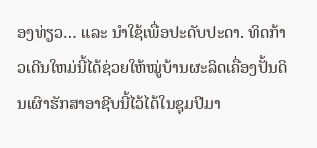ອງທ່ຽວ… ແລະ ນຳໃຊ້ເພື່ອປະດັບປະດາ. ທິດກ້າວເດີນໃຫມ່ນີ້ໄດ້ຊ່ວຍໃຫ້ໝູ່ບ້ານຜະລິດເຄື່ອງປັ້ນດິນເຜົາຮັກສາອາຊີບນີ້ໄວ້ໄດ້ໃນຊຸມປີມາ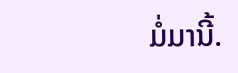ມໍ່ມານີ້.